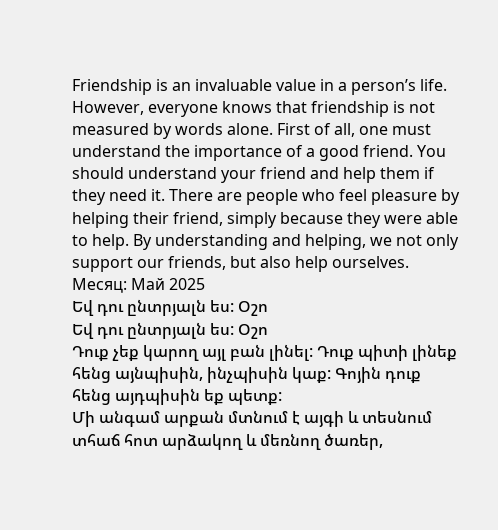Friendship is an invaluable value in a person’s life. However, everyone knows that friendship is not measured by words alone. First of all, one must understand the importance of a good friend. You should understand your friend and help them if they need it. There are people who feel pleasure by helping their friend, simply because they were able to help. By understanding and helping, we not only support our friends, but also help ourselves.
Месяц: Май 2025
Եվ դու ընտրյալն ես: Օշո
Եվ դու ընտրյալն ես: Օշո
Դուք չեք կարող այլ բան լինել: Դուք պիտի լինեք հենց այնպիսին, ինչպիսին կաք: Գոյին դուք հենց այդպիսին եք պետք:
Մի անգամ արքան մտնում է այգի և տեսնում տհաճ հոտ արձակող և մեռնող ծառեր,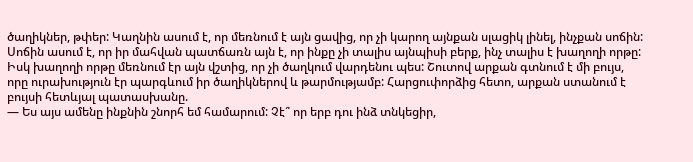ծաղիկներ, թփեր: Կաղնին ասում է, որ մեռնում է այն ցավից, որ չի կարող այնքան սլացիկ լինել, ինչքան սոճին: Սոճին ասում է, որ իր մահվան պատճառն այն է, որ ինքը չի տալիս այնպիսի բերք, ինչ տալիս է խաղողի որթը: Իսկ խաղողի որթը մեռնում էր այն վշտից, որ չի ծաղկում վարդենու պես: Շուտով արքան գտնում է մի բույս, որը ուրախություն էր պարգևում իր ծաղիկներով և թարմությամբ: Հարցուփորձից հետո, արքան ստանում է բույսի հետևյալ պատասխանը.
— Ես այս ամենը ինքնին շնորհ եմ համարում: Չէ՞ որ երբ դու ինձ տնկեցիր,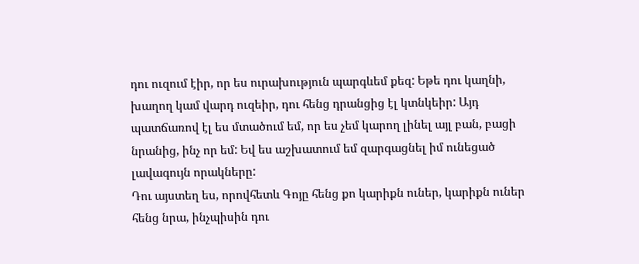դու ուզում էիր, որ ես ուրախություն պարգևեմ քեզ: Եթե դու կաղնի, խաղող կամ վարդ ուզեիր, դու հենց դրանցից էլ կտնկեիր: Այդ պատճառով էլ ես մտածում եմ, որ ես չեմ կարող լինել այլ բան, բացի նրանից, ինչ որ եմ: Եվ ես աշխատում եմ զարգացնել իմ ունեցած լավագույն որակները:
Դու այստեղ ես, որովհետև Գոյը հենց քո կարիքն ուներ, կարիքն ուներ հենց նրա, ինչպիսին դու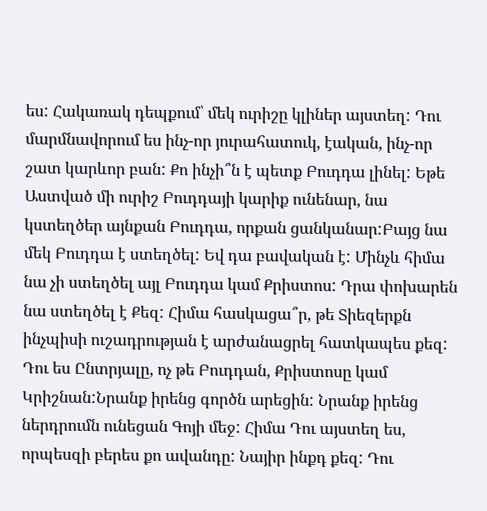ես: Հակառակ դեպքում՝ մեկ ուրիշը կլիներ այստեղ: Դու մարմնավորում ես ինչ-որ յուրահատուկ, էական, ինչ-որ շատ կարևոր բան: Քո ինչի՞ն է պետք Բուդդա լինել: Եթե Աստված մի ուրիշ Բուդդայի կարիք ունենար, նա կստեղծեր այնքան Բուդդա, որքան ցանկանար:Բայց նա մեկ Բուդդա է ստեղծել: Եվ դա բավական է: Մինչև հիմա նա չի ստեղծել այլ Բուդդա կամ Քրիստոս: Դրա փոխարեն նա ստեղծել է Քեզ: Հիմա հասկացա՞ր, թե Տիեզերքն ինչպիսի ուշադրության է արժանացրել հատկապես քեզ:
Դու ես Ընտրյալը, ոչ թե Բուդդան, Քրիստոսը կամ Կրիշնան:Նրանք իրենց գործն արեցին: Նրանք իրենց ներդրումն ունեցան Գոյի մեջ: Հիմա Դու այստեղ ես, որպեսզի բերես քո ավանդը: Նայիր ինքդ քեզ: Դու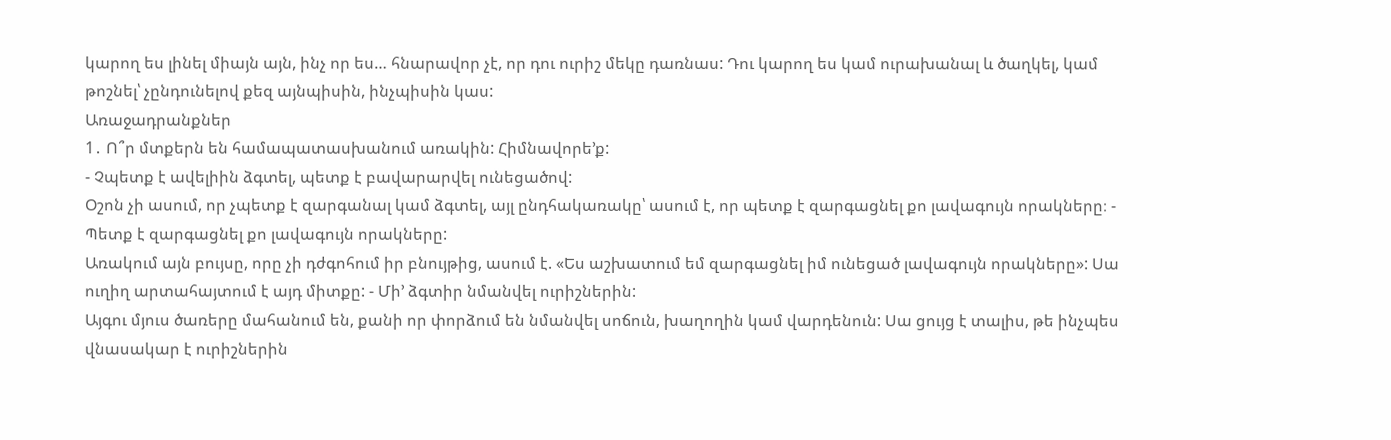կարող ես լինել միայն այն, ինչ որ ես… հնարավոր չէ, որ դու ուրիշ մեկը դառնաս: Դու կարող ես կամ ուրախանալ և ծաղկել, կամ թոշնել՝ չընդունելով քեզ այնպիսին, ինչպիսին կաս:
Առաջադրանքներ
1․ Ո՞ր մտքերն են համապատասխանում առակին: Հիմնավորե’ք:
- Չպետք է ավելիին ձգտել, պետք է բավարարվել ունեցածով:
Օշոն չի ասում, որ չպետք է զարգանալ կամ ձգտել, այլ ընդհակառակը՝ ասում է, որ պետք է զարգացնել քո լավագույն որակները։ - Պետք է զարգացնել քո լավագույն որակները:
Առակում այն բույսը, որը չի դժգոհում իր բնույթից, ասում է. «Ես աշխատում եմ զարգացնել իմ ունեցած լավագույն որակները»: Սա ուղիղ արտահայտում է այդ միտքը: - Մի’ ձգտիր նմանվել ուրիշներին:
Այգու մյուս ծառերը մահանում են, քանի որ փորձում են նմանվել սոճուն, խաղողին կամ վարդենուն: Սա ցույց է տալիս, թե ինչպես վնասակար է ուրիշներին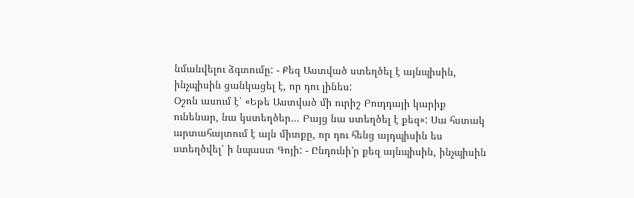նմանվելու ձգտումը: - Քեզ Աստված ստեղծել է այնպիսին, ինչպիսին ցանկացել է, որ դու լինես:
Օշոն ասում է՝ «Եթե Աստված մի ուրիշ Բուդդայի կարիք ունենար, նա կստեղծեր… Բայց նա ստեղծել է քեզ»: Սա հստակ արտահայտում է այն միտքը, որ դու հենց այդպիսին ես ստեղծվել՝ ի նպաստ Գոյի: - Ընդունի’ր քեզ այնպիսին, ինչպիսին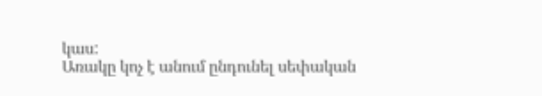կաս:
Առակը կոչ է անում ընդունել սեփական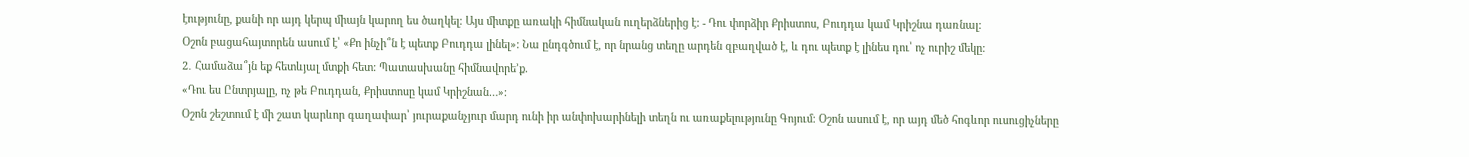էությունը, քանի որ այդ կերպ միայն կարող ես ծաղկել։ Այս միտքը առակի հիմնական ուղերձներից է: - Դու փորձիր Քրիստոս, Բուդդա կամ Կրիշնա դառնալ:
Օշոն բացահայտորեն ասում է՝ «Քո ինչի՞ն է պետք Բուդդա լինել»: Նա ընդգծում է, որ նրանց տեղը արդեն զբաղված է, և դու պետք է լինես դու՝ ոչ ուրիշ մեկը:
2․ Համաձա՞յն եք հետևյալ մտքի հետ: Պատասխանը հիմնավորե’ք.
«Դու ես Ընտրյալը, ոչ թե Բուդդան, Քրիստոսը կամ Կրիշնան…»:
Օշոն շեշտում է մի շատ կարևոր գաղափար՝ յուրաքանչյուր մարդ ունի իր անփոխարինելի տեղն ու առաքելությունը Գոյում։ Օշոն ասում է, որ այդ մեծ հոգևոր ուսուցիչները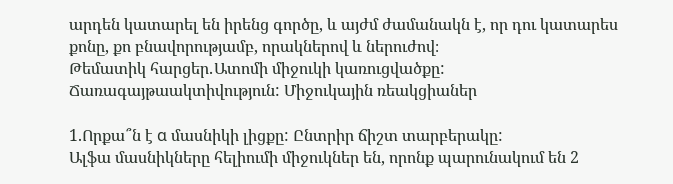արդեն կատարել են իրենց գործը, և այժմ ժամանակն է, որ դու կատարես քոնը, քո բնավորությամբ, որակներով և ներուժով։
Թեմատիկ հարցեր․Ատոմի միջուկի կառուցվածքը: Ճառագայթաակտիվություն: Միջուկային ռեակցիաներ

1.Որքա՞ն է α մասնիկի լիցքը: Ընտրիր ճիշտ տարբերակը:
Ալֆա մասնիկները հելիումի միջուկներ են, որոնք պարունակում են 2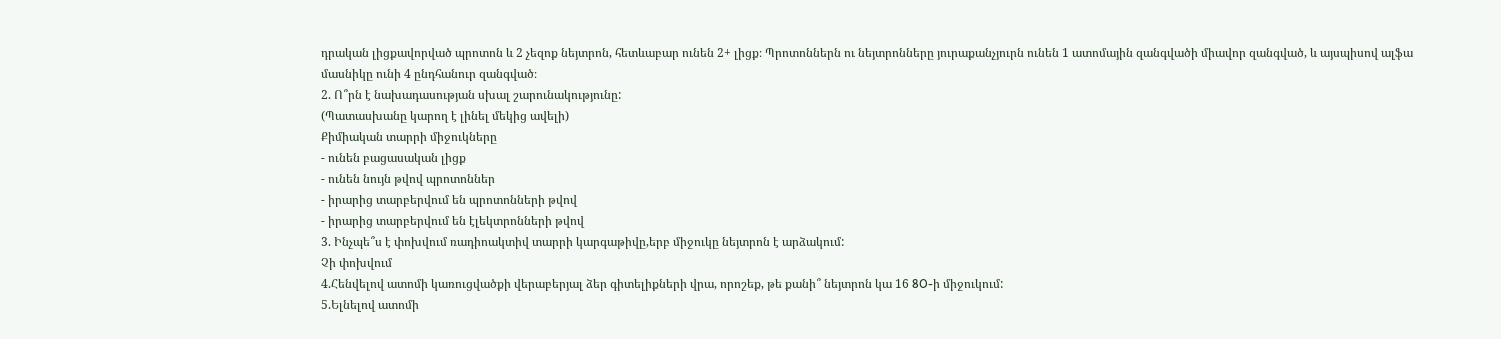դրական լիցքավորված պրոտոն և 2 չեզոք նեյտրոն, հետևաբար ունեն 2+ լիցք։ Պրոտոններն ու նեյտրոնները յուրաքանչյուրն ունեն 1 ատոմային զանգվածի միավոր զանգված, և այսպիսով ալֆա մասնիկը ունի 4 ընդհանուր զանգված։
2. Ո՞րն է նախադասության սխալ շարունակությունը:
(Պատասխանը կարող է լինել մեկից ավելի)
Քիմիական տարրի միջուկները
- ունեն բացասական լիցք
- ունեն նույն թվով պրոտոններ
- իրարից տարբերվում են պրոտոնների թվով
- իրարից տարբերվում են էլեկտրոնների թվով
3. Ինչպե՞ս է փոխվում ռադիոակտիվ տարրի կարգաթիվը,երբ միջուկը նեյտրոն է արձակում:
Չի փոխվում
4.Հենվելով ատոմի կառուցվածքի վերաբերյալ ձեր գիտելիքների վրա, որոշեք, թե քանի՞ նեյտրոն կա 16 8O-ի միջուկում:
5.Ելնելով ատոմի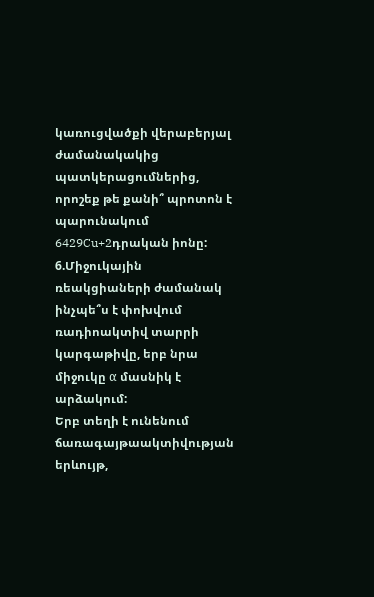կառուցվածքի վերաբերյալ ժամանակակից պատկերացումներից, որոշեք թե քանի՞ պրոտոն է պարունակում 6429Cu+2դրական իոնը:
6.Միջուկային ռեակցիաների ժամանակ ինչպե՞ս է փոխվում ռադիոակտիվ տարրի կարգաթիվը, երբ նրա միջուկը α մասնիկ է արձակում:
Երբ տեղի է ունենում ճառագայթաակտիվության երևույթ,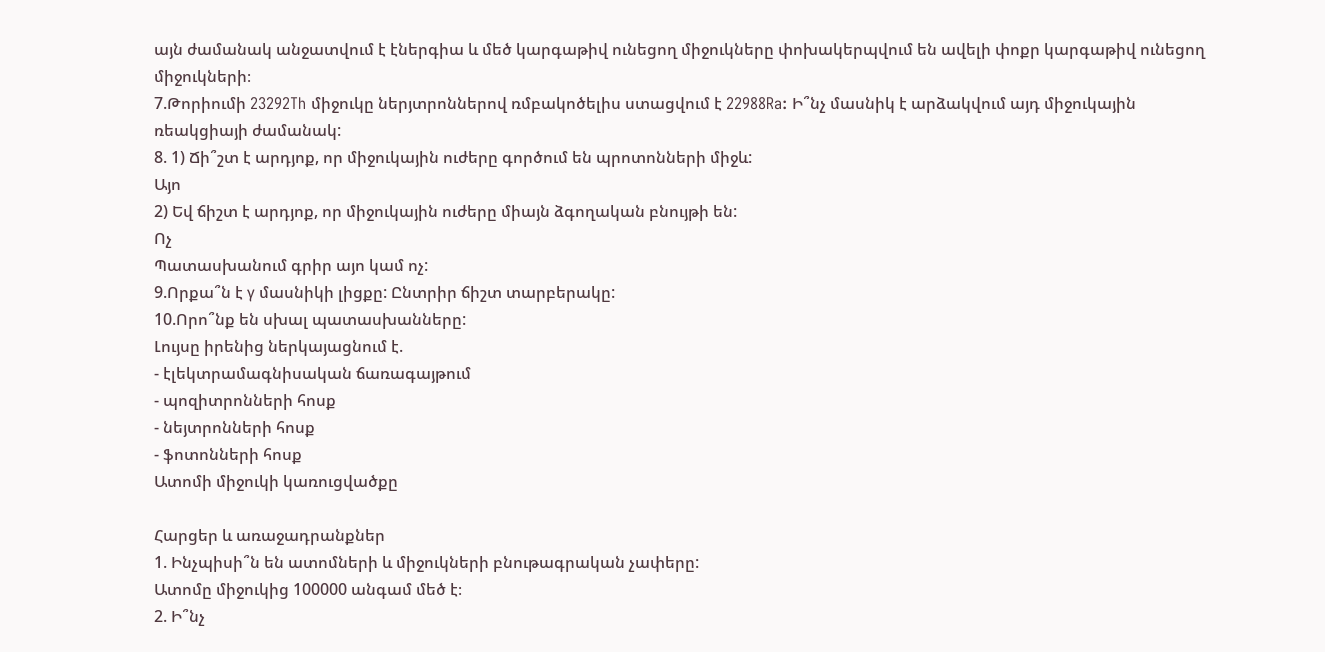այն ժամանակ անջատվում է էներգիա և մեծ կարգաթիվ ունեցող միջուկները փոխակերպվում են ավելի փոքր կարգաթիվ ունեցող միջուկների։
7.Թորիումի 23292Th միջուկը ներյտրոններով ռմբակոծելիս ստացվում է 22988Ra: Ի՞նչ մասնիկ է արձակվում այդ միջուկային ռեակցիայի ժամանակ:
8. 1) Ճի՞շտ է արդյոք, որ միջուկային ուժերը գործում են պրոտոնների միջև:
Այո
2) Եվ ճիշտ է արդյոք, որ միջուկային ուժերը միայն ձգողական բնույթի են:
Ոչ
Պատասխանում գրիր այո կամ ոչ:
9.Որքա՞ն է γ մասնիկի լիցքը: Ընտրիր ճիշտ տարբերակը:
10.Որո՞նք են սխալ պատասխանները:
Լույսը իրենից ներկայացնում է.
- էլեկտրամագնիսական ճառագայթում
- պոզիտրոնների հոսք
- նեյտրոնների հոսք
- ֆոտոնների հոսք
Ատոմի միջուկի կառուցվածքը

Հարցեր և առաջադրանքներ
1. Ինչպիսի՞ն են ատոմների և միջուկների բնութագրական չափերը:
Ատոմը միջուկից 100000 անգամ մեծ է։
2. Ի՞նչ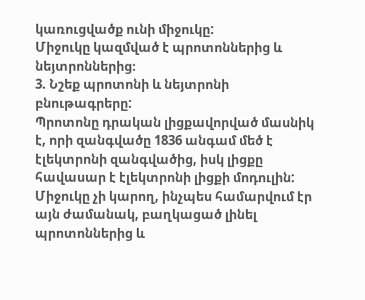կառուցվածք ունի միջուկը:
Միջուկը կազմված է պրոտոններից և նեյտրոններից։
3. Նշեք պրոտոնի և նեյտրոնի բնութագրերը:
Պրոտոնը դրական լիցքավորված մասնիկ է, որի զանգվածը 1836 անգամ մեծ է էլեկտրոնի զանգվածից, իսկ լիցքը հավասար է էլեկտրոնի լիցքի մոդուլին:
Միջուկը չի կարող, ինչպես համարվում էր այն ժամանակ, բաղկացած լինել պրոտոններից և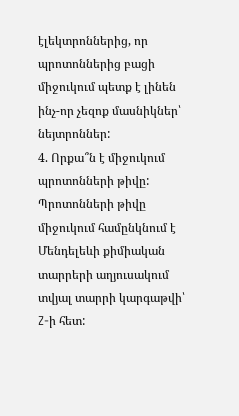էլեկտրոններից, որ պրոտոններից բացի միջուկում պետք է լինեն ինչ-որ չեզոք մասնիկներ՝ նեյտրոններ:
4. Որքա՞ն է միջուկում պրոտոնների թիվը:
Պրոտոնների թիվը միջուկում համընկնում է Մենդելեևի քիմիական տարրերի աղյուսակում տվյալ տարրի կարգաթվի՝ Z-ի հետ: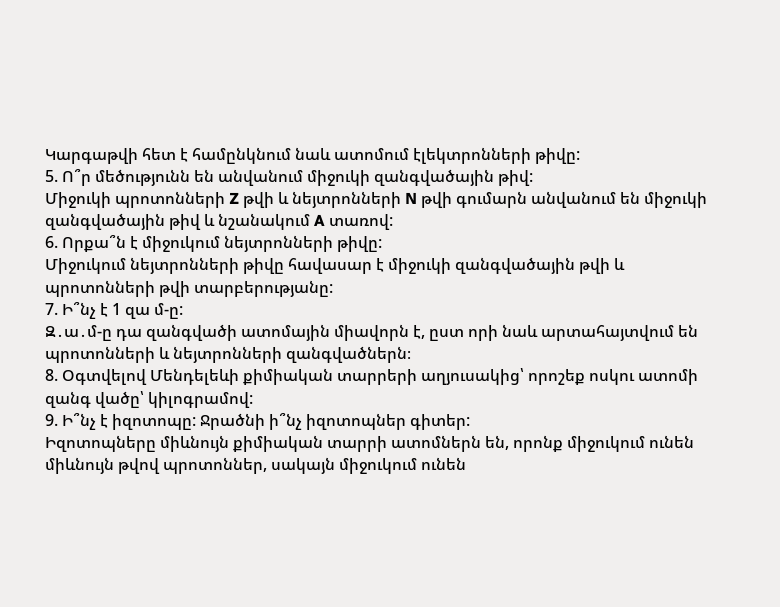Կարգաթվի հետ է համընկնում նաև ատոմում էլեկտրոնների թիվը:
5. Ո՞ր մեծությունն են անվանում միջուկի զանգվածային թիվ:
Միջուկի պրոտոնների Z թվի և նեյտրոնների N թվի գումարն անվանում են միջուկի զանգվածային թիվ և նշանակում A տառով:
6. Որքա՞ն է միջուկում նեյտրոնների թիվը:
Միջուկում նեյտրոնների թիվը հավասար է միջուկի զանգվածային թվի և պրոտոնների թվի տարբերությանը:
7. Ի՞նչ է 1 զա մ-ը:
Զ․ա․մ-ը դա զանգվածի ատոմային միավորն է, ըստ որի նաև արտահայտվում են պրոտոնների և նեյտրոնների զանգվածներն։
8. Օգտվելով Մենդելեևի քիմիական տարրերի աղյուսակից՝ որոշեք ոսկու ատոմի զանգ վածը՝ կիլոգրամով:
9. Ի՞նչ է իզոտոպը: Ջրածնի ի՞նչ իզոտոպներ գիտեր:
Իզոտոպները միևնույն քիմիական տարրի ատոմներն են, որոնք միջուկում ունեն միևնույն թվով պրոտոններ, սակայն միջուկում ունեն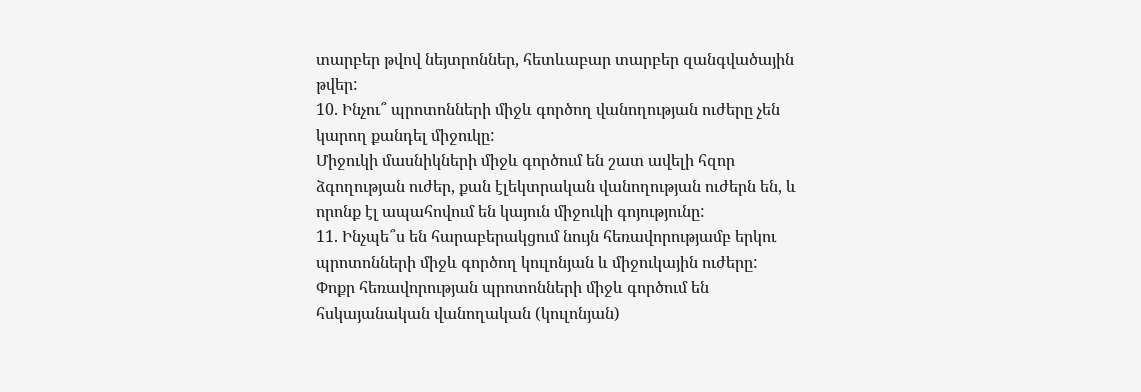տարբեր թվով նեյտրոններ, հետևաբար տարբեր զանգվածային թվեր:
10. Ինչու՞ պրոտոնների միջև գործող վանողության ուժերը չեն կարող քանդել միջուկը:
Միջուկի մասնիկների միջև գործում են շատ ավելի հզոր ձգողության ուժեր, քան էլեկտրական վանողության ուժերն են, և որոնք էլ ապահովում են կայուն միջուկի գոյությունը:
11. Ինչպե՞ս են հարաբերակցում նույն հեռավորությամբ երկու պրոտոնների միջև գործող կուլոնյան և միջուկային ուժերը:
Փոքր հեռավորության պրոտոնների միջև գործում են հսկայանական վանողական (կուլոնյան)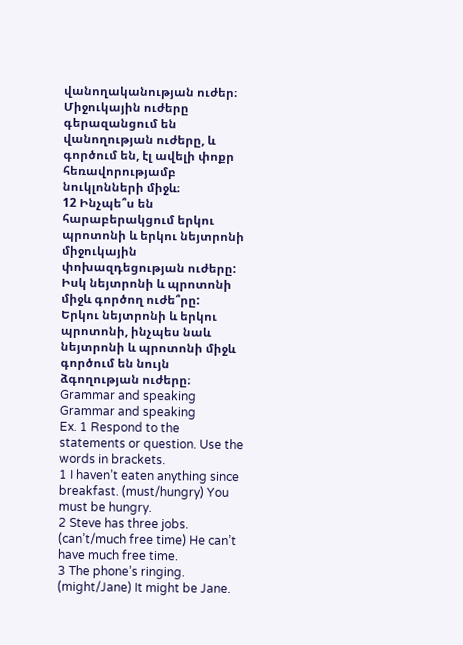վանողականության ուժեր։ Միջուկային ուժերը գերազանցում են վանողության ուժերը, և գործում են, էլ ավելի փոքր հեռավորությամբ նուկլոնների միջև։
12 Ինչպե՞ս են հարաբերակցում երկու պրոտոնի և երկու նեյտրոնի միջուկային փոխազդեցության ուժերը: Իսկ նեյտրոնի և պրոտոնի միջև գործող ուժե՞րը:
Երկու նեյտրոնի և երկու պրոտոնի, ինչպես նաև նեյտրոնի և պրոտոնի միջև գործում են նույն ձգողության ուժերը։
Grammar and speaking
Grammar and speaking
Ex. 1 Respond to the statements or question. Use the words in brackets.
1 I haven’t eaten anything since breakfast. (must/hungry) You must be hungry.
2 Steve has three jobs. (can’t/much free time) He can’t have much free time.
3 The phone’s ringing. (might/Jane) It might be Jane.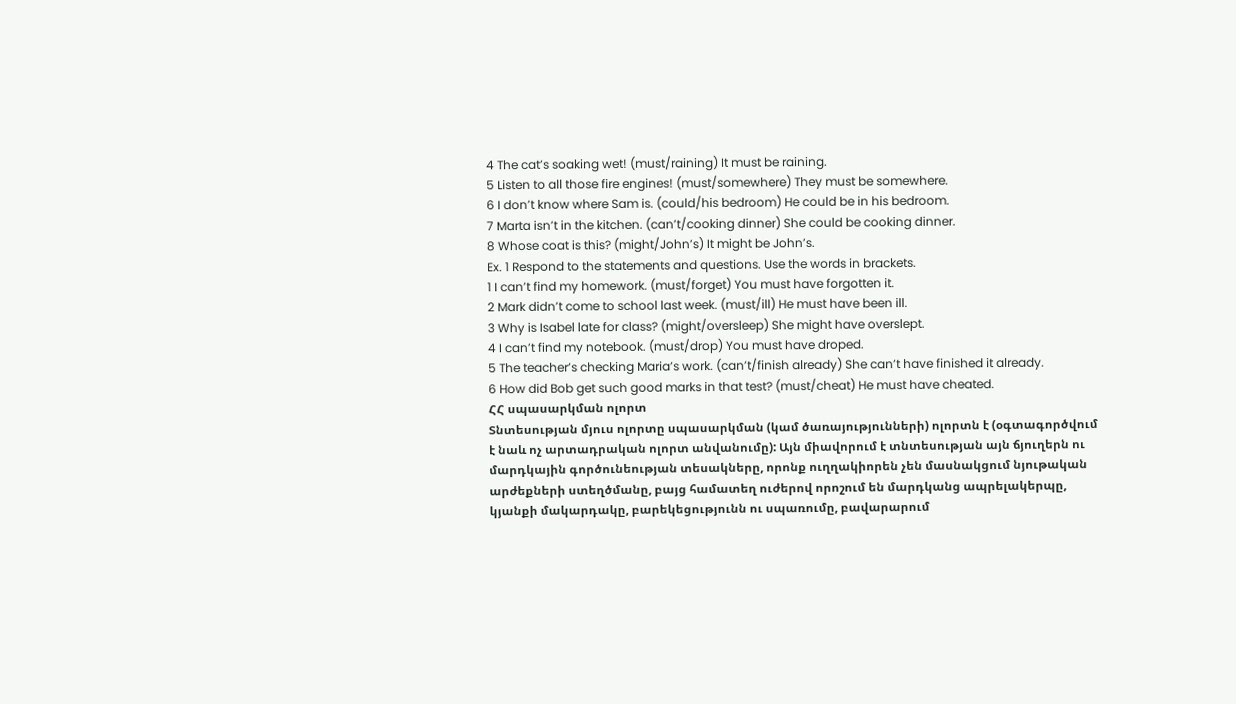4 The cat’s soaking wet! (must/raining) It must be raining.
5 Listen to all those fire engines! (must/somewhere) They must be somewhere.
6 I don’t know where Sam is. (could/his bedroom) He could be in his bedroom.
7 Marta isn’t in the kitchen. (can’t/cooking dinner) She could be cooking dinner.
8 Whose coat is this? (might/John’s) It might be John’s.
Ex. 1 Respond to the statements and questions. Use the words in brackets.
1 I can’t find my homework. (must/forget) You must have forgotten it.
2 Mark didn’t come to school last week. (must/ill) He must have been ill.
3 Why is Isabel late for class? (might/oversleep) She might have overslept.
4 I can’t find my notebook. (must/drop) You must have droped.
5 The teacher’s checking Maria’s work. (can’t/finish already) She can’t have finished it already.
6 How did Bob get such good marks in that test? (must/cheat) He must have cheated.
ՀՀ սպասարկման ոլորտ
Տնտեսության մյուս ոլորտը սպասարկման (կամ ծառայությունների) ոլորտն է (օգտագործվում է նաև ոչ արտադրական ոլորտ անվանումը): Այն միավորում է տնտեսության այն ճյուղերն ու մարդկային գործունեության տեսակները, որոնք ուղղակիորեն չեն մասնակցում նյութական արժեքների ստեղծմանը, բայց համատեղ ուժերով որոշում են մարդկանց ապրելակերպը, կյանքի մակարդակը, բարեկեցությունն ու սպառումը, բավարարում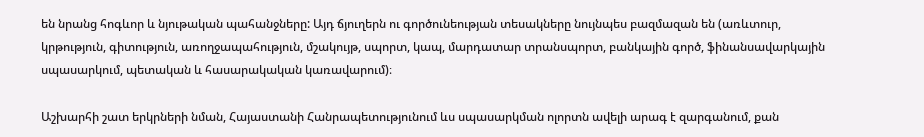են նրանց հոգևոր և նյութական պահանջները: Այդ ճյուղերն ու գործունեության տեսակները նույնպես բազմազան են (առևտուր, կրթություն, գիտություն, առողջապահություն, մշակույթ, սպորտ, կապ, մարդատար տրանսպորտ, բանկային գործ, ֆինանսավարկային սպասարկում, պետական և հասարակական կառավարում)։

Աշխարհի շատ երկրների նման, Հայաստանի Հանրապետությունում ևս սպասարկման ոլորտն ավելի արագ է զարգանում, քան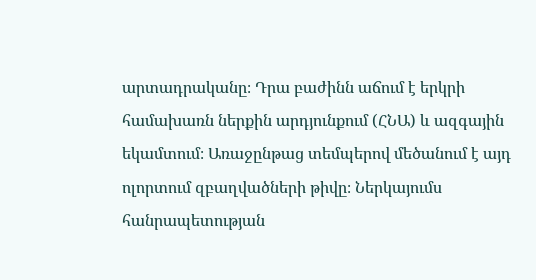արտադրականը։ Դրա բաժինն աճում է երկրի համախառն ներքին արդյունքում (ՀՆԱ) և ազգային եկամտում։ Առաջընթաց տեմպերով մեծանում է այդ ոլորտում զբաղվածների թիվը։ Ներկայումս հանրապետության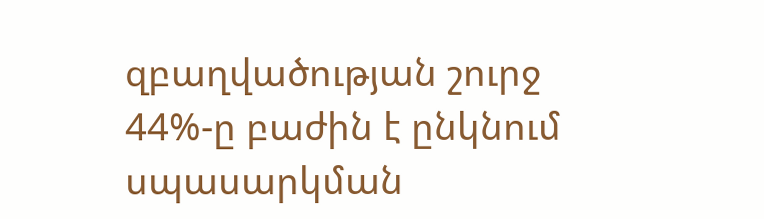զբաղվածության շուրջ 44%-ը բաժին է ընկնում սպասարկման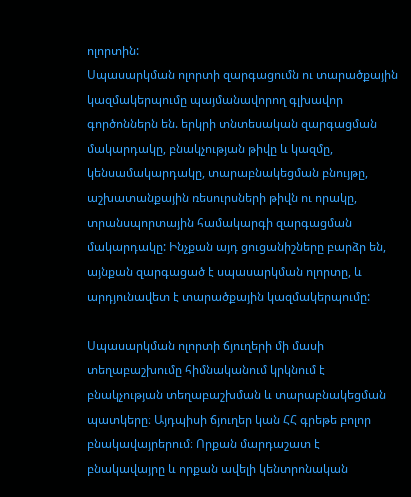ոլորտին:
Սպասարկման ոլորտի զարգացումն ու տարածքային կազմակերպումը պայմանավորող գլխավոր գործոններն են. երկրի տնտեսական զարգացման մակարդակը, բնակչության թիվը և կազմը, կենսամակարդակը, տարաբնակեցման բնույթը, աշխատանքային ռեսուրսների թիվն ու որակը, տրանսպորտային համակարգի զարգացման մակարդակը: Ինչքան այդ ցուցանիշները բարձր են, այնքան զարգացած է սպասարկման ոլորտը, և արդյունավետ է տարածքային կազմակերպումը:

Սպասարկման ոլորտի ճյուղերի մի մասի տեղաբաշխումը հիմնականում կրկնում է բնակչության տեղաբաշխման և տարաբնակեցման պատկերը։ Այդպիսի ճյուղեր կան ՀՀ գրեթե բոլոր բնակավայրերում։ Որքան մարդաշատ է բնակավայրը և որքան ավելի կենտրոնական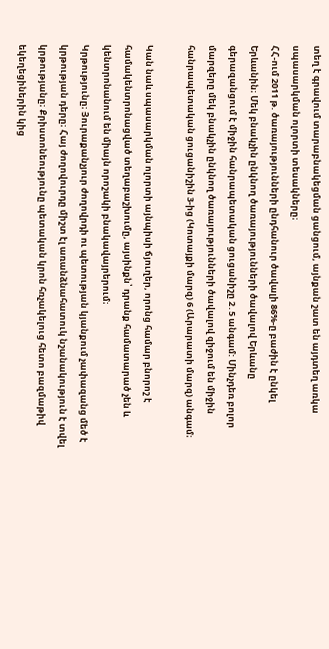տեղ է գրավում տարաբնակեցման ցանցում, այնքան շատ են այդտեղ առկա սպասարկման ոլորտի տեսակները։
ՀՀ-ում 2011 թ. ծառայությունների ընդհանուր ծավալի 86%-ը բաժին է ընկել Երևանին։ Մեկ բնակչին ընկնող ծառայությունների ծավալով Երևանը գերազանցում է միջին հանրապետական ցուցանիշը 2․5 անգամ: Մինչդեռ բոլոր մարզերը մեկ բնակչին ընկնող ծառայությունների ծավալով զիջում են միջին հանրապետական ցուցանիշին 3-ից (Կոտայքի մարզ) 6 (Արարատի մարզ) անգամ։

Կան նաև սպասարկման ոլորտի այնպիսի ճյուղեր, որոնց համար բնորոշ է համակենտրոնացված տեղաբաշխումը, այսինքն՝ դրանք համատարած չեն և կենտրոնանում են միայն որոշակի բնակավայրերում։
Կրթությունը։ Յուրաքանչյուր ժողովրդի ու պետության կյանքում չափազանց մեծ է կրթության դերը։ Հայ ժողովուրդը միշտ էլ առանձնահատուկ նշանակություն է տվել կրթությանը։ Քրիստոնեությունը պետական կրոն հռչակելուց հետո բազմաթիվ եկեղեցիներին կից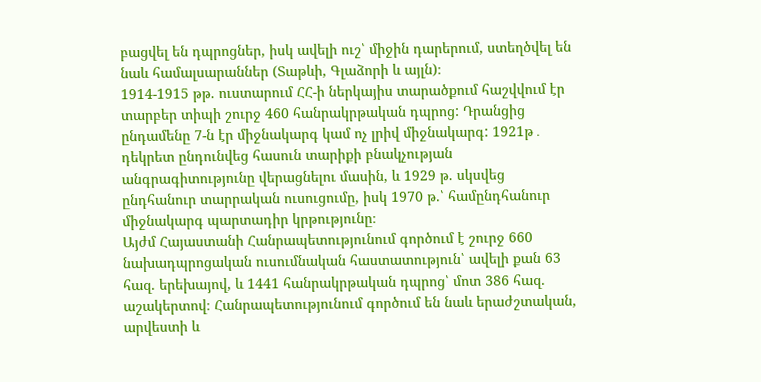բացվել են դպրոցներ, իսկ ավելի ուշ՝ միջին դարերում, ստեղծվել են նաև համալսարաններ (Տաթևի, Գլաձորի և այլն)։
1914-1915 թթ. ուստարում ՀՀ-ի ներկայիս տարածքում հաշվվում էր տարբեր տիպի շուրջ 460 հանրակրթական դպրոց: Դրանցից ընդամենը 7-ն էր միջնակարգ կամ ոչ լրիվ միջնակարգ: 1921թ․ դեկրետ ընդունվեց հասուն տարիքի բնակչության անգրագիտությունը վերացնելու մասին, և 1929 թ. սկսվեց ընդհանուր տարրական ուսուցումը, իսկ 1970 թ.՝ համընդհանուր միջնակարգ պարտադիր կրթությունը։
Այժմ Հայաստանի Հանրապետությունում գործում է շուրջ 660 նախադպրոցական ուսումնական հաստատություն՝ ավելի քան 63 հազ. երեխայով, և 1441 հանրակրթական դպրոց՝ մոտ 386 հազ. աշակերտով։ Հանրապետությունում գործում են նաև երաժշտական, արվեստի և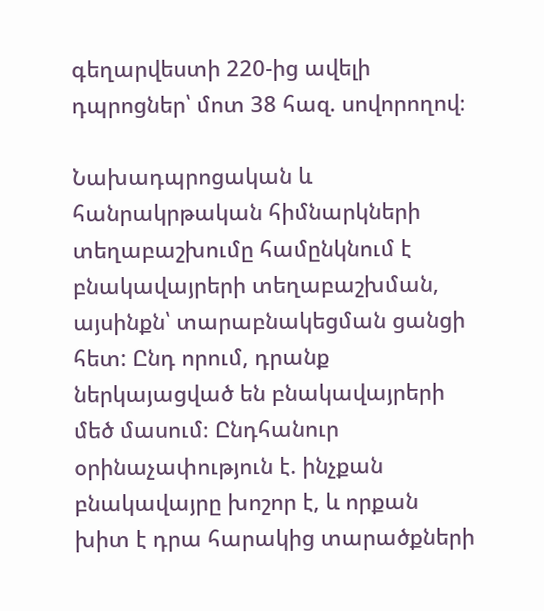գեղարվեստի 220-ից ավելի դպրոցներ՝ մոտ 38 հազ. սովորողով։

Նախադպրոցական և հանրակրթական հիմնարկների տեղաբաշխումը համընկնում է բնակավայրերի տեղաբաշխման, այսինքն՝ տարաբնակեցման ցանցի հետ: Ընդ որում, դրանք ներկայացված են բնակավայրերի մեծ մասում։ Ընդհանուր օրինաչափություն է. ինչքան բնակավայրը խոշոր է, և որքան խիտ է դրա հարակից տարածքների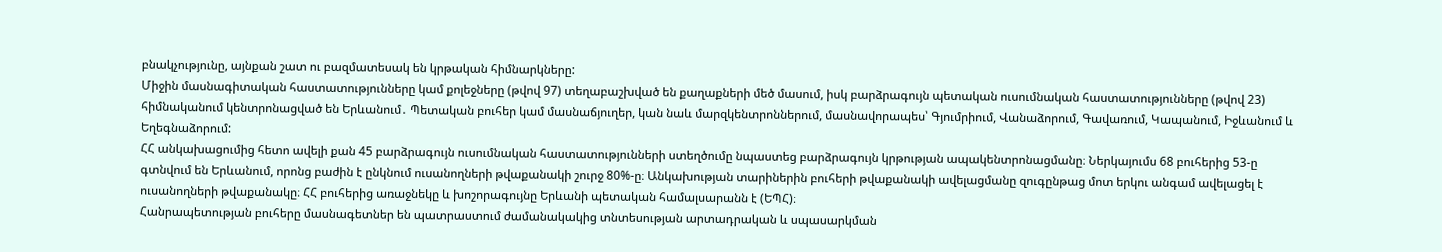բնակչությունը, այնքան շատ ու բազմատեսակ են կրթական հիմնարկները:
Միջին մասնագիտական հաստատությունները կամ քոլեջները (թվով 97) տեղաբաշխված են քաղաքների մեծ մասում, իսկ բարձրագույն պետական ուսումնական հաստատությունները (թվով 23) հիմնականում կենտրոնացված են Երևանում․ Պետական բուհեր կամ մասնաճյուղեր, կան նաև մարզկենտրոններում, մասնավորապես՝ Գյումրիում, Վանաձորում, Գավառում, Կապանում, Իջևանում և Եղեգնաձորում:
ՀՀ անկախացումից հետո ավելի քան 45 բարձրագույն ուսումնական հաստատությունների ստեղծումը նպաստեց բարձրագույն կրթության ապակենտրոնացմանը։ Ներկայումս 68 բուհերից 53-ը գտնվում են Երևանում, որոնց բաժին է ընկնում ուսանողների թվաքանակի շուրջ 80%-ը։ Անկախության տարիներին բուհերի թվաքանակի ավելացմանը զուգընթաց մոտ երկու անգամ ավելացել է ուսանողների թվաքանակը։ ՀՀ բուհերից առաջնեկը և խոշորագույնը Երևանի պետական համալսարանն է (ԵՊՀ)։
Հանրապետության բուհերը մասնագետներ են պատրաստում ժամանակակից տնտեսության արտադրական և սպասարկման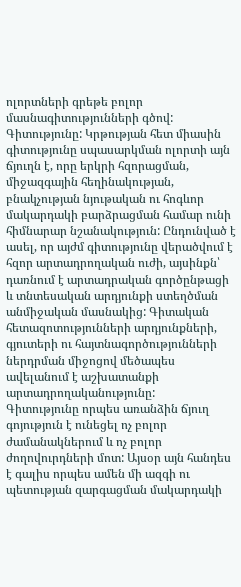ոլորտների գրեթե բոլոր մասնագիտությունների գծով:
Գիտությունը: Կրթության հետ միասին գիտությունը սպասարկման ոլորտի այն ճյուղն է, որը երկրի հզորացման, միջազգային հեղինակության, բնակչության նյութական ու հոգևոր մակարդակի բարձրացման համար ունի հիմնարար նշանակություն: Ընդունված է ասել, որ այժմ գիտությունը վերածվում է հզոր արտադրողական ուժի, այսինքն՝ դառնում է արտադրական գործընթացի և տնտեսական արդյունքի ստեղծման անմիջական մասնակից: Գիտական հետազոտությունների արդյունքների, գյուտերի ու հայտնագործությունների ներդրման միջոցով մեծապես ավելանում է աշխատանքի արտադրողականությունը:
Գիտությունը որպես առանձին ճյուղ գոյություն է ունեցել ոչ բոլոր ժամանակներում և ոչ բոլոր ժողովուրդների մոտ: Այսօր այն հանդես է գալիս որպես ամեն մի ազգի ու պետության զարգացման մակարդակի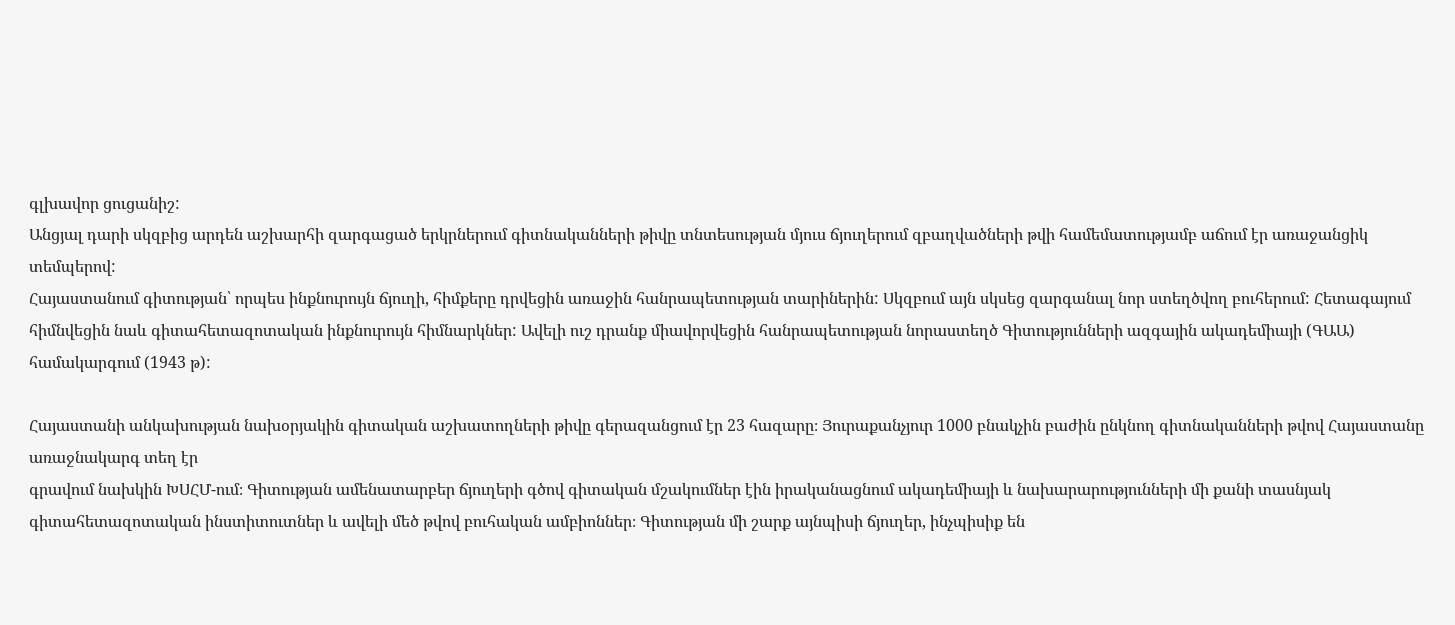գլխավոր ցուցանիշ:
Անցյալ դարի սկզբից արդեն աշխարհի զարգացած երկրներում գիտնականների թիվը տնտեսության մյուս ճյուղերում զբաղվածների թվի համեմատությամբ աճում էր առաջանցիկ տեմպերով:
Հայաստանում գիտության՝ որպես ինքնուրույն ճյուղի, հիմքերը դրվեցին առաջին հանրապետության տարիներին: Սկզբում այն սկսեց զարգանալ նոր ստեղծվող բուհերում: Հետագայում հիմնվեցին նաև գիտահետազոտական ինքնուրույն հիմնարկներ: Ավելի ուշ դրանք միավորվեցին հանրապետության նորաստեղծ Գիտությունների ազգային ակադեմիայի (ԳԱԱ) համակարգում (1943 թ):

Հայաստանի անկախության նախօրյակին գիտական աշխատողների թիվը գերազանցում էր 23 հազարը։ Յուրաքանչյուր 1000 բնակչին բաժին ընկնող գիտնականների թվով Հայաստանը առաջնակարգ տեղ էր
գրավում նախկին ԽՍՀՄ-ում։ Գիտության ամենատարբեր ճյուղերի գծով գիտական մշակումներ էին իրականացնում ակադեմիայի և նախարարությունների մի քանի տասնյակ գիտահետազոտական ինստիտուտներ և ավելի մեծ թվով բուհական ամբիոններ։ Գիտության մի շարք այնպիսի ճյուղեր, ինչպիսիք են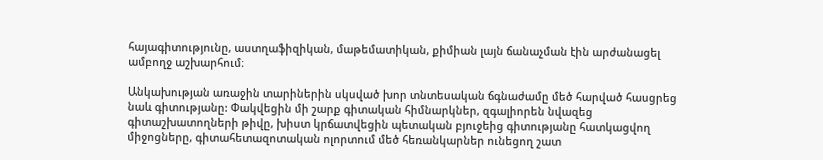հայագիտությունը, աստղաֆիզիկան, մաթեմատիկան, քիմիան լայն ճանաչման էին արժանացել ամբողջ աշխարհում։

Անկախության առաջին տարիներին սկսված խոր տնտեսական ճգնաժամը մեծ հարված հասցրեց նաև գիտությանը: Փակվեցին մի շարք գիտական հիմնարկներ, զգալիորեն նվազեց գիտաշխատողների թիվը, խիստ կրճատվեցին պետական բյուջեից գիտությանը հատկացվող միջոցները, գիտահետազոտական ոլորտում մեծ հեռանկարներ ունեցող շատ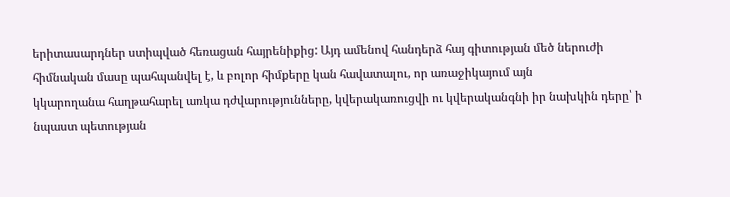երիտասարդներ ստիպված հեռացան հայրենիքից: Այդ ամենով հանդերձ հայ գիտության մեծ ներուժի հիմնական մասը պահպանվել է, և բոլոր հիմքերը կան հավատալու, որ առաջիկայում այն
կկարողանա հաղթահարել առկա դժվարությունները, կվերակառուցվի ու կվերականգնի իր նախկին դերը՝ ի նպաստ պետության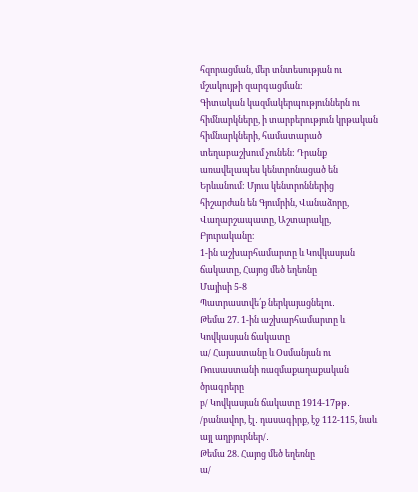հզորացման, մեր տնտեսության ու մշակույթի զարգացման։
Գիտական կազմակերպություններն ու հիմնարկները, ի տարբերություն կրթական հիմնարկների, համատարած տեղաբաշխում չունեն: Դրանք առավելապես կենտրոնացած են Երևանում: Մյուս կենտրոններից հիշարժան են Գյումրին, Վանաձորը, Վաղարշապատը, Աշտարակը, Բյուրականը։
1-ին աշխարհամարտը և Կովկասյան ճակատը, Հայոց մեծ եղեռնը
Մայիսի 5-8
Պատրաստվե՛ք ներկայացնելու․
Թեմա 27. 1-ին աշխարհամարտը և Կովկասյան ճակատը
ա/ Հայաստանը և Օսմանյան ու Ռուսաստանի ռազմաքաղաքական ծրագրերը
բ/ Կովկասյան ճակատը 1914-17թթ․ /բանավոր, էլ․ դասագիրք, էջ 112-115, նաև այլ աղբյուրներ/․
Թեմա 28. Հայոց մեծ եղեռնը
ա/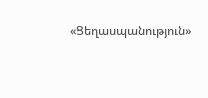«Ցեղասպանություն»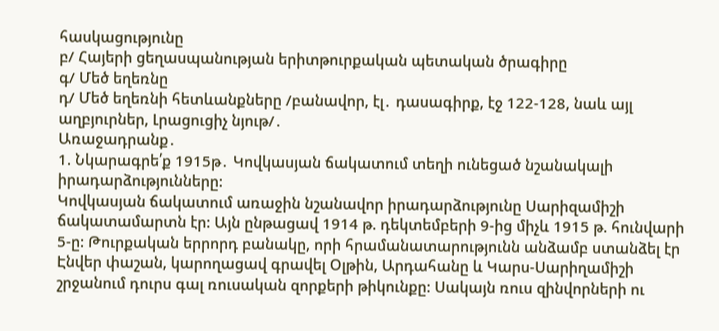հասկացությունը
բ/ Հայերի ցեղասպանության երիտթուրքական պետական ծրագիրը
գ/ Մեծ եղեռնը
դ/ Մեծ եղեռնի հետևանքները /բանավոր, էլ․ դասագիրք, էջ 122-128, նաև այլ աղբյուրներ, Լրացուցիչ նյութ/․
Առաջադրանք․
1. Նկարագրե՛ք 1915թ․ Կովկասյան ճակատում տեղի ունեցած նշանակալի իրադարձությունները:
Կովկասյան ճակատում առաջին նշանավոր իրադարձությունը Սարիզամիշի ճակատամարտն էր: Այն ընթացավ 1914 թ. դեկտեմբերի 9-ից միչև 1915 թ. հունվարի 5-ը: Թուրքական երրորդ բանակը, որի հրամանատարությունն անձամբ ստանձել էր Էնվեր փաշան, կարողացավ գրավել Օլթին, Արդահանը և Կարս-Սարիղամիշի շրջանում դուրս գալ ռուսական զորքերի թիկունքը: Սակայն ռուս զինվորների ու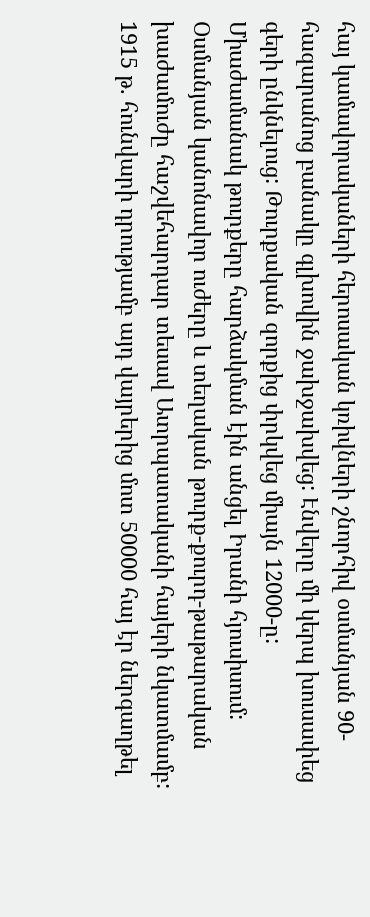հայ կամավորակաների հերոսական կռիվների շնորհիվ օսմանյան 90-հազարանոց բանակը գլխովին ջախջախվեց: Էնվերը մի կերպ խուսափեց գերի ընկնելուց: Թուրքական զորքից փրկվեց միայն 12000-ը:
Միաժամանակ թուրքերը հարձակման էին անցել Իրանի հյուսիսում: Օսմանյան կանոնավոր ուժերը և տեղական թուրք-քուրդ-թաթարական խաժամուժը հաշվեհարդար տեսավ Ատրպատականի հայերի նկատմամբ: 1915 թ. հունվարի դրությամբ այդ վայրերից մոտ 50000 հայ էր ներգաղթել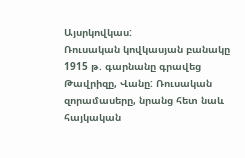Այսրկովկաս:
Ռուսական կովկասյան բանակը 1915 թ. գարնանը գրավեց Թավրիզը, Վանը: Ռուսական զորամասերը, նրանց հետ նաև հայկական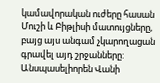կամավորական ուժերը հասան Մուշի և Բիթլիսի մատույցները, բայց այս անգամ չկարողացան գրավել այդ շրջանները:
Անսպասելիորեն Վանի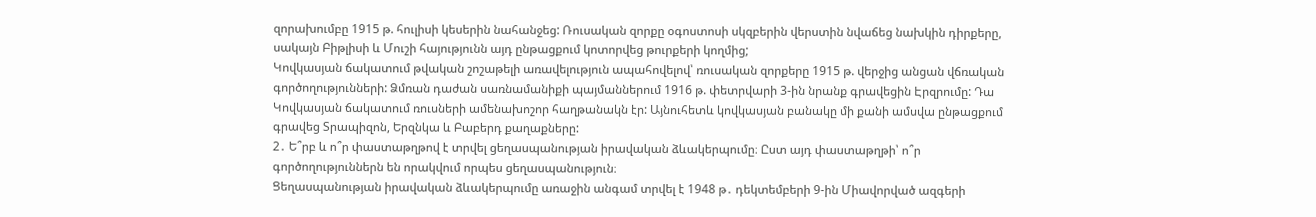զորախումբը 1915 թ. հուլիսի կեսերին նահանջեց: Ռուսական զորքը օգոստոսի սկզբերին վերստին նվաճեց նախկին դիրքերը, սակայն Բիթլիսի և Մուշի հայությունն այդ ընթացքում կոտորվեց թուրքերի կողմից;
Կովկասյան ճակատում թվական շոշաթելի առավելություն ապահովելով՝ ռուսական զորքերը 1915 թ. վերջից անցան վճռական գործողությունների: Ձմռան դաժան սառնամանիքի պայմաններում 1916 թ. փետրվարի 3-ին նրանք գրավեցին Էրզրումը: Դա Կովկասյան ճակատում ռուսների ամենախոշոր հաղթանակն էր: Այնուհետև կովկասյան բանակը մի քանի ամսվա ընթացքում գրավեց Տրապիզոն, Երզնկա և Բաբերդ քաղաքները:
2․ Ե՞րբ և ո՞ր փաստաթղթով է տրվել ցեղասպանության իրավական ձևակերպումը։ Ըստ այդ փաստաթղթի՝ ո՞ր գործողություններն են որակվում որպես ցեղասպանություն։
Ցեղասպանության իրավական ձևակերպումը առաջին անգամ տրվել է 1948 թ․ դեկտեմբերի 9-ին Միավորված ազգերի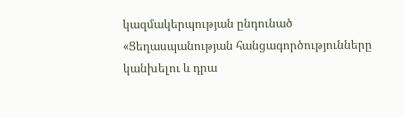կազմակերպության ընդունած «Ցեղասպանության հանցագործությունները կանխելու և դրա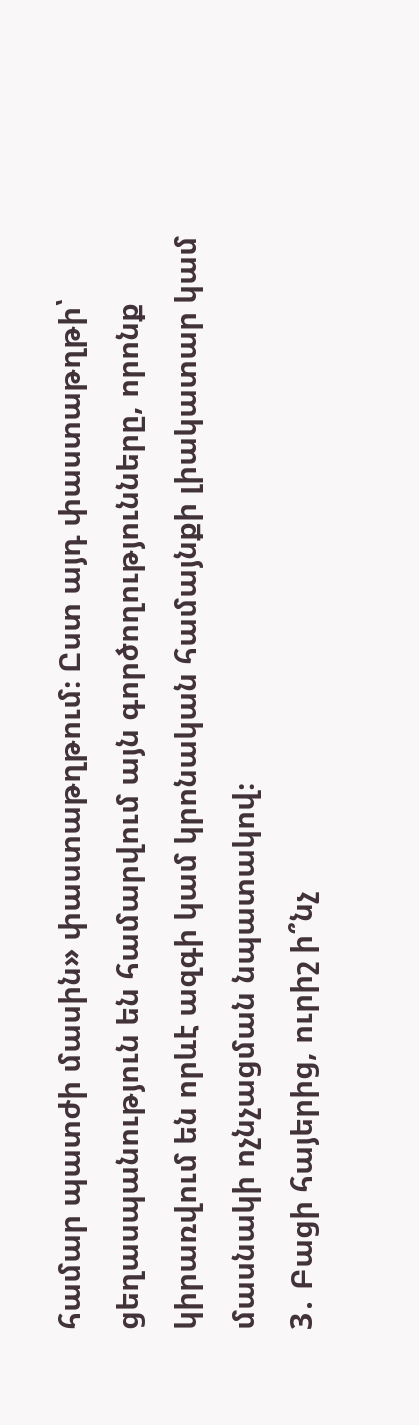համար պատժի մասին» փաստաթղթում։ Ըստ այդ փաստաթղթի՝ ցեղասպանություն են համարվում այն գործողությունները, որոնք կիրառվում են որևէ ազգի կամ կրոնական համայնքի լիակատար կամ մասնակի ոչնչացման նպատակով։
3․ Բացի հայերից, ուրիշ ի՞նչ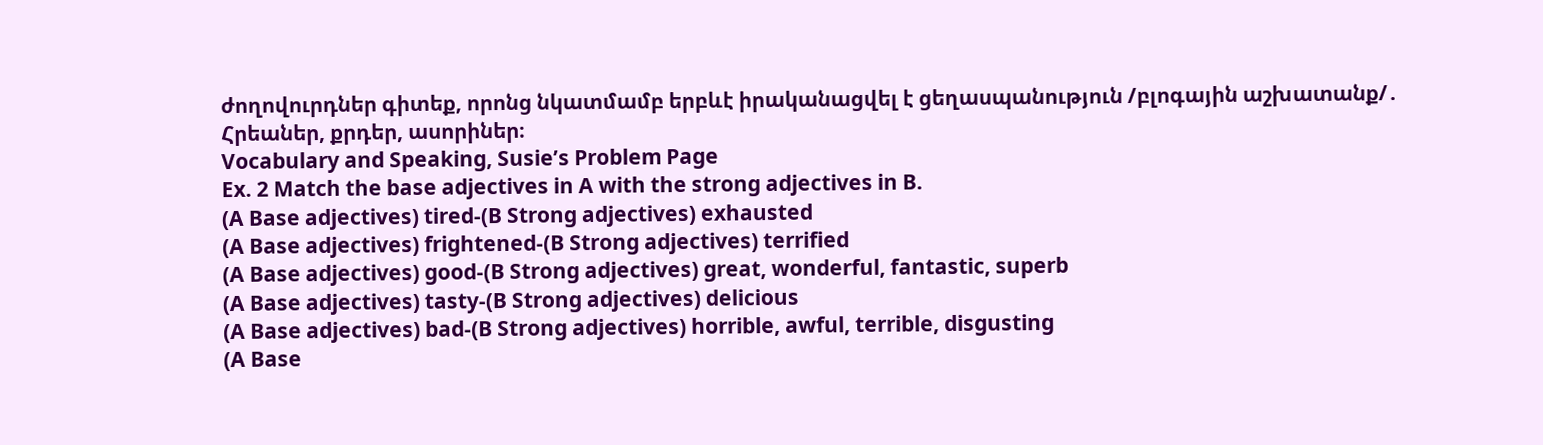ժողովուրդներ գիտեք, որոնց նկատմամբ երբևէ իրականացվել է ցեղասպանություն /բլոգային աշխատանք/․
Հրեաներ, քրդեր, ասորիներ։
Vocabulary and Speaking, Susie’s Problem Page
Ex. 2 Match the base adjectives in A with the strong adjectives in B.
(A Base adjectives) tired-(B Strong adjectives) exhausted
(A Base adjectives) frightened-(B Strong adjectives) terrified
(A Base adjectives) good-(B Strong adjectives) great, wonderful, fantastic, superb
(A Base adjectives) tasty-(B Strong adjectives) delicious
(A Base adjectives) bad-(B Strong adjectives) horrible, awful, terrible, disgusting
(A Base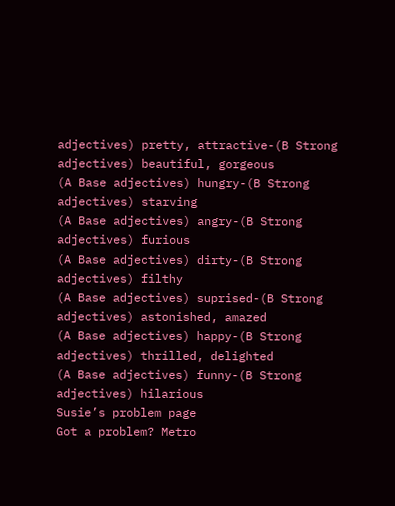adjectives) pretty, attractive-(B Strong adjectives) beautiful, gorgeous
(A Base adjectives) hungry-(B Strong adjectives) starving
(A Base adjectives) angry-(B Strong adjectives) furious
(A Base adjectives) dirty-(B Strong adjectives) filthy
(A Base adjectives) suprised-(B Strong adjectives) astonished, amazed
(A Base adjectives) happy-(B Strong adjectives) thrilled, delighted
(A Base adjectives) funny-(B Strong adjectives) hilarious
Susie’s problem page
Got a problem? Metro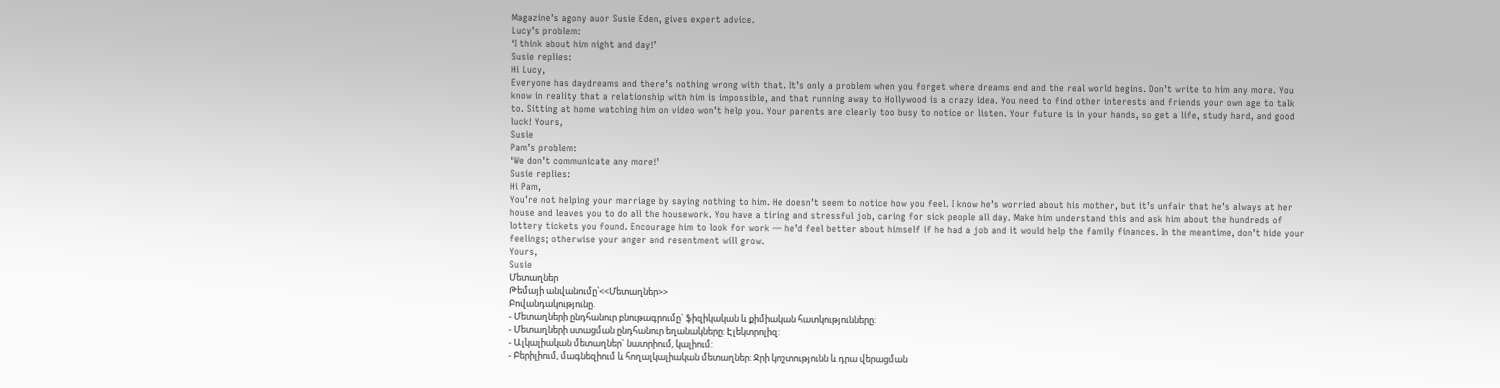Magazine’s agony auor Susie Eden, gives expert advice.
Lucy’s problem:
‘I think about him night and day!’
Susie replies:
Hi Lucy,
Everyone has daydreams and there’s nothing wrong with that. It’s only a problem when you forget where dreams end and the real world begins. Don’t write to him any more. You know in reality that a relationship with him is impossible, and that running away to Hollywood is a crazy idea. You need to find other interests and friends your own age to talk to. Sitting at home watching him on video won’t help you. Your parents are clearly too busy to notice or listen. Your future is in your hands, so get a life, study hard, and good luck! Yours,
Susie
Pam’s problem:
‘We don’t communicate any more!’
Susie replies:
Hi Pam,
You’re not helping your marriage by saying nothing to him. He doesn’t seem to notice how you feel. I know he’s worried about his mother, but it’s unfair that he’s always at her house and leaves you to do all the housework. You have a tiring and stressful job, caring for sick people all day. Make him understand this and ask him about the hundreds of lottery tickets you found. Encourage him to look for work — he’d feel better about himself if he had a job and it would help the family finances. In the meantime, don’t hide your feelings; otherwise your anger and resentment will grow.
Yours,
Susie
Մետաղներ
Թեմայի անվանումը՝<<Մետաղներ>>
Բովանդակությունը.
- Մետաղների ընդհանուր բնութագրումը` ֆիզիկական և քիմիական հատկությունները:
- Մետաղների ստացման ընդհանուր եղանակները: Էլեկտրոլիզ:
- Ալկալիական մետաղներ` նատրիում, կալիում:
- Բերիլիում, մագնեզիում և հողալկալիական մետաղներ: Ջրի կոշտությունն և դրա վերացման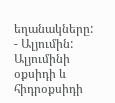եղանակները:
- Ալյումին: Ալյումինի օքսիդի և հիդրօքսիդի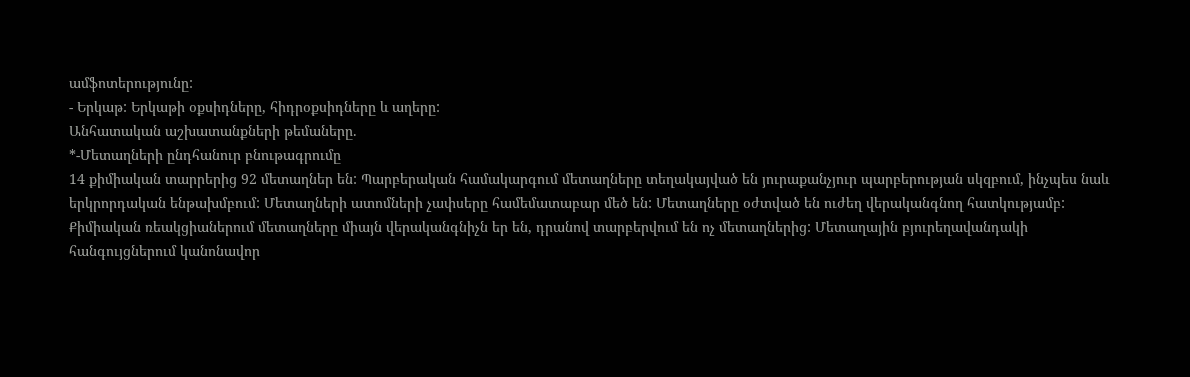ամֆոտերությունը:
- Երկաթ: Երկաթի օքսիդները, հիդրօքսիդները և աղերը:
Անհատական աշխատանքների թեմաները.
*-Մետաղների ընդհանուր բնութագրումը
14 քիմիական տարրերից 92 մետաղներ են: Պարբերական համակարգում մետաղները տեղակայված են յուրաքանչյուր պարբերության սկզբում, ինչպես նաև երկրորդական ենթախմբում: Մետաղների ատոմների չափսերը համեմատաբար մեծ են: Մետաղները օժտված են ուժեղ վերականգնող հատկությամբ: Քիմիական ռեակցիաներում մետաղները միայն վերականգնիչն եր են, դրանով տարբերվում են ոչ մետաղներից: Մետաղային բյուրեղավանդակի հանգույցներում կանոնավոր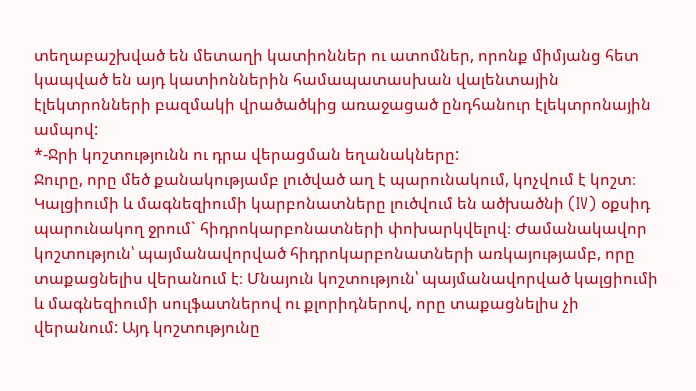տեղաբաշխված են մետաղի կատիոններ ու ատոմներ, որոնք միմյանց հետ կապված են այդ կատիոններին համապատասխան վալենտային էլեկտրոնների բազմակի վրածածկից առաջացած ընդհանուր էլեկտրոնային ամպով:
*-Ջրի կոշտությունն ու դրա վերացման եղանակները:
Ջուրը, որը մեծ քանակությամբ լուծված աղ է պարունակում, կոչվում է կոշտ։ Կալցիումի և մագնեզիումի կարբոնատները լուծվում են ածխածնի (IV) օքսիդ պարունակող ջրում` հիդրոկարբոնատների փոխարկվելով։ Ժամանակավոր կոշտություն՝ պայմանավորված հիդրոկարբոնատների առկայությամբ, որը տաքացնելիս վերանում է։ Մնայուն կոշտություն՝ պայմանավորված կալցիումի և մագնեզիումի սուլֆատներով ու քլորիդներով, որը տաքացնելիս չի վերանում: Այդ կոշտությունը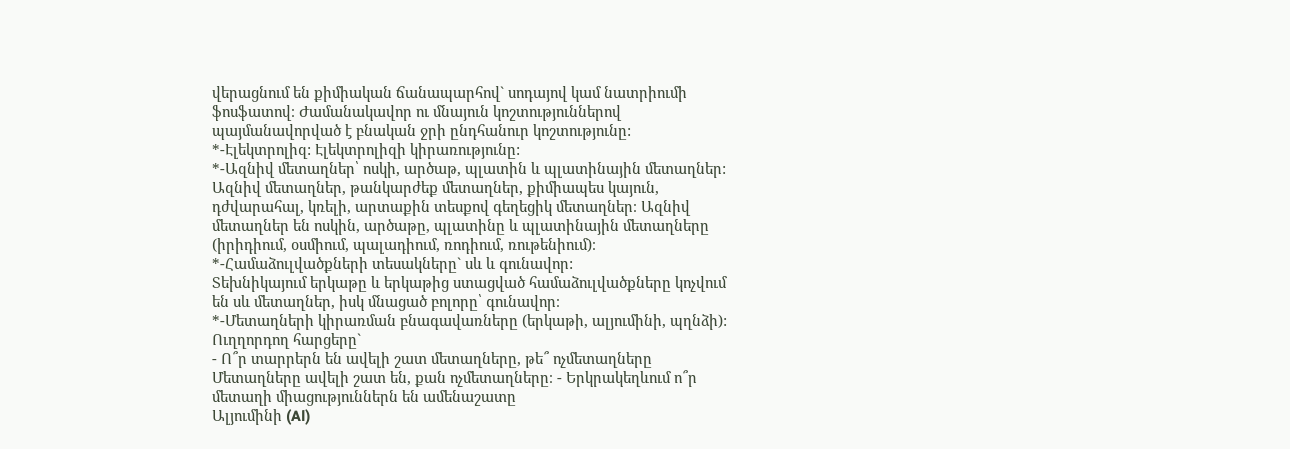վերացնում են քիմիական ճանապարհով` սոդայով կամ նատրիումի ֆոսֆատով։ Ժամանակավոր ու մնայուն կոշտություններով պայմանավորված է բնական ջրի ընդհանուր կոշտությունը:
*-Էլեկտրոլիզ: Էլեկտրոլիզի կիրառությունը:
*-Ազնիվ մետաղներ՝ ոսկի, արծաթ, պլատին և պլատինային մետաղներ:
Ազնիվ մետաղներ, թանկարժեք մետաղներ, քիմիապես կայուն, դժվարահալ, կռելի, արտաքին տեսքով գեղեցիկ մետաղներ։ Ազնիվ մետաղներ են ոսկին, արծաթը, պլատինը և պլատինային մետաղները (իրիդիում, օսմիում, պալադիում, ռոդիում, ռութենիում)։
*-Համաձուլվածքների տեսակները` սև և գունավոր:
Տեխնիկայում երկաթը և երկաթից ստացված համաձուլվածքները կոչվում են սև մետաղներ, իսկ մնացած բոլորը՝ գունավոր։
*-Մետաղների կիրառման բնագավառները (երկաթի, ալյումինի, պղնձի):
Ուղղորդող հարցերը`
- Ո՞ր տարրերն են ավելի շատ մետաղները, թե՞ ոչմետաղները
Մետաղները ավելի շատ են, քան ոչմետաղները։ - Երկրակեղևում ո՞ր մետաղի միացություններն են ամենաշատը
Ալյումինի (Al)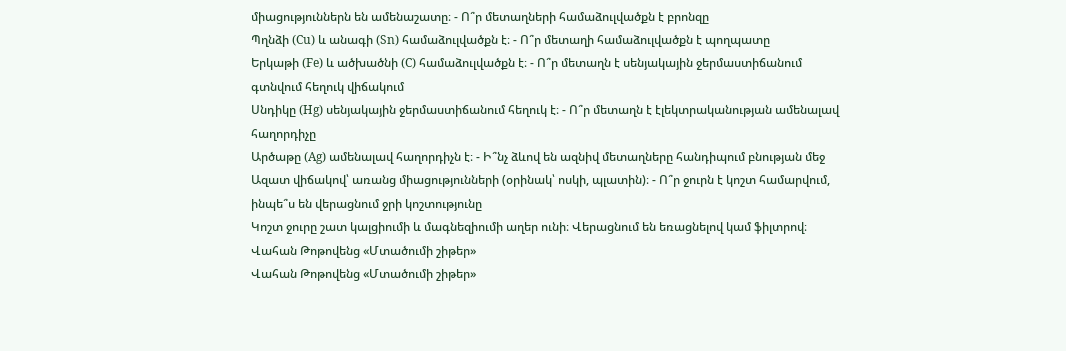միացություններն են ամենաշատը։ - Ո՞ր մետաղների համաձուլվածքն է բրոնզը
Պղնձի (Cu) և անագի (Sn) համաձուլվածքն է։ - Ո՞ր մետաղի համաձուլվածքն է պողպատը
Երկաթի (Fe) և ածխածնի (C) համաձուլվածքն է։ - Ո՞ր մետաղն է սենյակային ջերմաստիճանում գտնվում հեղուկ վիճակում
Սնդիկը (Hg) սենյակային ջերմաստիճանում հեղուկ է։ - Ո՞ր մետաղն է էլեկտրականության ամենալավ հաղորդիչը
Արծաթը (Ag) ամենալավ հաղորդիչն է։ - Ի՞նչ ձևով են ազնիվ մետաղները հանդիպում բնության մեջ
Ազատ վիճակով՝ առանց միացությունների (օրինակ՝ ոսկի, պլատին)։ - Ո՞ր ջուրն է կոշտ համարվում, ինպե՞ս են վերացնում ջրի կոշտությունը
Կոշտ ջուրը շատ կալցիումի և մագնեզիումի աղեր ունի։ Վերացնում են եռացնելով կամ ֆիլտրով։
Վահան Թոթովենց «Մտածումի շիթեր»
Վահան Թոթովենց «Մտածումի շիթեր»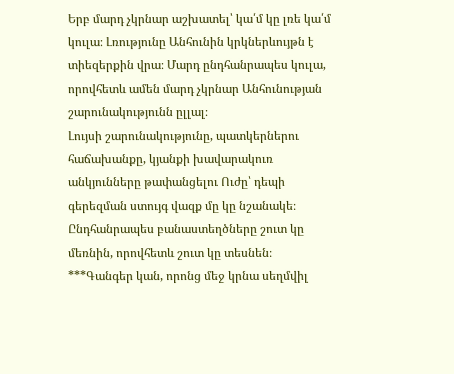Երբ մարդ չկրնար աշխատել՝ կա՛մ կը լռե կա՛մ կուլա։ Լռությունը Անհունին կրկներևույթն է տիեզերքին վրա։ Մարդ ընդհանրապես կուլա, որովհետև ամեն մարդ չկրնար Անհունության շարունակությունն ըլլալ։
Լույսի շարունակությունը, պատկերներու հաճախանքը, կյանքի խավարակուռ անկյունները թափանցելու Ուժը՝ դեպի գերեզման ստույգ վազք մը կը նշանակե։ Ընդհանրապես բանաստեղծները շուտ կը մեռնին, որովհետև շուտ կը տեսնեն։
***Գանգեր կան, որոնց մեջ կրնա սեղմվիլ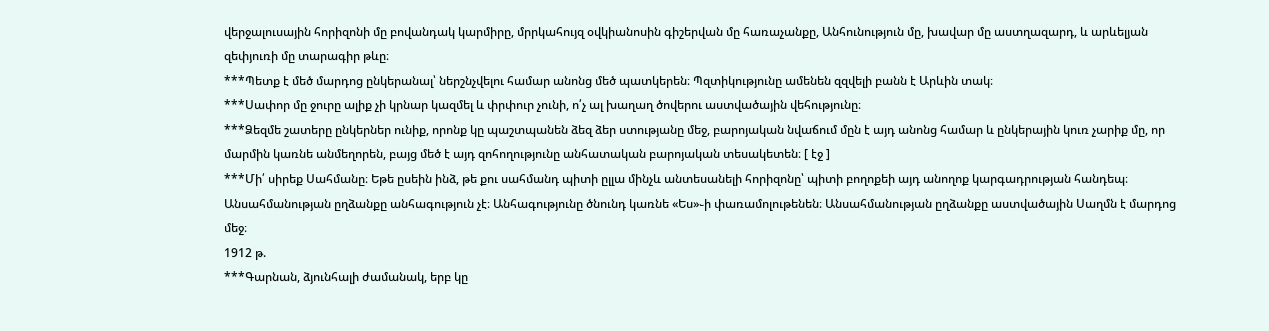վերջալուսային հորիզոնի մը բովանդակ կարմիրը, մրրկահույզ օվկիանոսին գիշերվան մը հառաչանքը, Անհունություն մը, խավար մը աստղազարդ, և արևելյան զեփյուռի մը տարագիր թևը։
***Պետք է մեծ մարդոց ընկերանալ՝ ներշնչվելու համար անոնց մեծ պատկերեն։ Պզտիկությունը ամենեն զզվելի բանն է Արևին տակ։
***Սափոր մը ջուրը ալիք չի կրնար կազմել և փրփուր չունի, ո՛չ ալ խաղաղ ծովերու աստվածային վեհությունը։
***Ձեզմե շատերը ընկերներ ունիք, որոնք կը պաշտպանեն ձեզ ձեր ստությանը մեջ, բարոյական նվաճում մըն է այդ անոնց համար և ընկերային կուռ չարիք մը, որ մարմին կառնե անմեղորեն, բայց մեծ է այդ զոհողությունը անհատական բարոյական տեսակետեն։ [ էջ ]
***Մի՛ սիրեք Սահմանը։ Եթե ըսեին ինձ, թե քու սահմանդ պիտի ըլլա մինչև անտեսանելի հորիզոնը՝ պիտի բողոքեի այդ անողոք կարգադրության հանդեպ։ Անսահմանության ըղձանքը անհագություն չէ։ Անհագությունը ծնունդ կառնե «Ես»֊ի փառամոլութենեն։ Անսահմանության ըղձանքը աստվածային Սաղմն է մարդոց մեջ։
1912 թ.
***Գարնան, ձյունհալի ժամանակ, երբ կը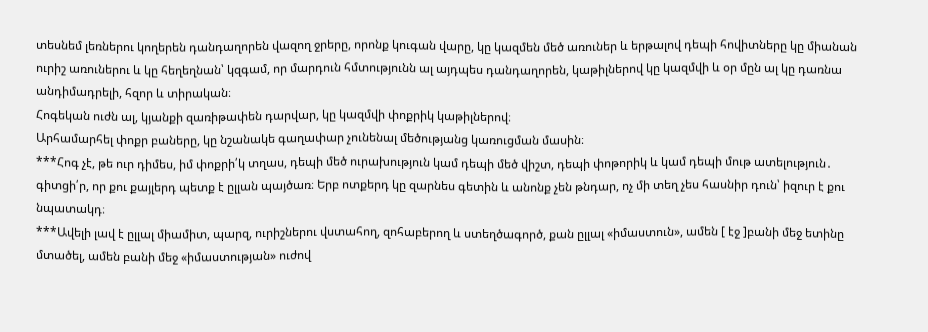տեսնեմ լեռներու կողերեն դանդաղորեն վազող ջրերը, որոնք կուգան վարը, կը կազմեն մեծ առուներ և երթալով դեպի հովիտները կը միանան ուրիշ առուներու և կը հեղեղնան՝ կզգամ, որ մարդուն հմտությունն ալ այդպես դանդաղորեն, կաթիլներով կը կազմվի և օր մըն ալ կը դառնա անդիմադրելի, հզոր և տիրական։
Հոգեկան ուժն ալ, կյանքի զառիթափեն դարվար, կը կազմվի փոքրիկ կաթիլներով։
Արհամարհել փոքր բաները, կը նշանակե գաղափար չունենալ մեծությանց կառուցման մասին։
***Հոգ չէ, թե ուր դիմես, իմ փոքրի՛կ տղաս, դեպի մեծ ուրախություն կամ դեպի մեծ վիշտ, դեպի փոթորիկ և կամ դեպի մութ ատելություն․ գիտցի՛ր, որ քու քայլերդ պետք է ըլլան պայծառ։ Երբ ոտքերդ կը զարնես գետին և անոնք չեն թնդար, ոչ մի տեղ չես հասնիր դուն՝ իզուր է քու նպատակդ։
***Ավելի լավ է ըլլալ միամիտ, պարզ, ուրիշներու վստահող, զոհաբերող և ստեղծագործ, քան ըլլալ «իմաստուն», ամեն [ էջ ]բանի մեջ ետինը մտածել, ամեն բանի մեջ «իմաստության» ուժով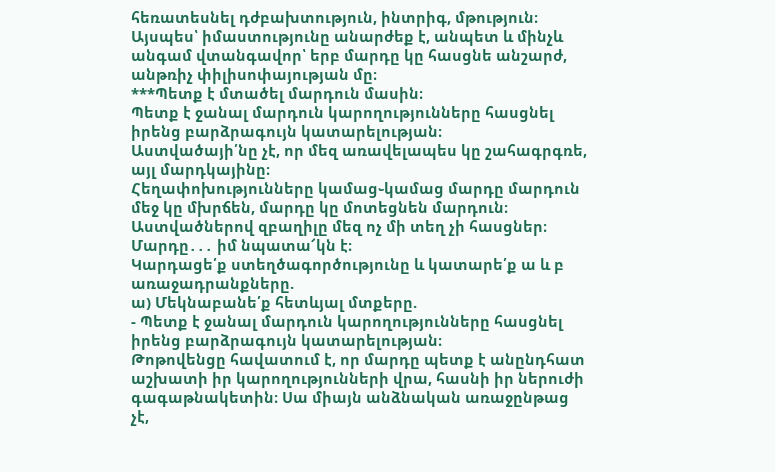հեռատեսնել դժբախտություն, ինտրիգ, մթություն։
Այսպես՝ իմաստությունը անարժեք է, անպետ և մինչև անգամ վտանգավոր՝ երբ մարդը կը հասցնե անշարժ, անթռիչ փիլիսոփայության մը։
***Պետք է մտածել մարդուն մասին։
Պետք է ջանալ մարդուն կարողությունները հասցնել իրենց բարձրագույն կատարելության։
Աստվածայի՛նը չէ, որ մեզ առավելապես կը շահագրգռե, այլ մարդկայինը։
Հեղափոխությունները կամաց֊կամաց մարդը մարդուն մեջ կը մխրճեն, մարդը կը մոտեցնեն մարդուն։
Աստվածներով զբաղիլը մեզ ոչ մի տեղ չի հասցներ։
Մարդը․․․ իմ նպատա՜կն է։
Կարդացե՛ք ստեղծագործությունը և կատարե՛ք ա և բ առաջադրանքները.
ա) Մեկնաբանե՛ք հետևյալ մտքերը.
- Պետք է ջանալ մարդուն կարողությունները հասցնել իրենց բարձրագույն կատարելության։
Թոթովենցը հավատում է, որ մարդը պետք է անընդհատ աշխատի իր կարողությունների վրա, հասնի իր ներուժի գագաթնակետին։ Սա միայն անձնական առաջընթաց չէ,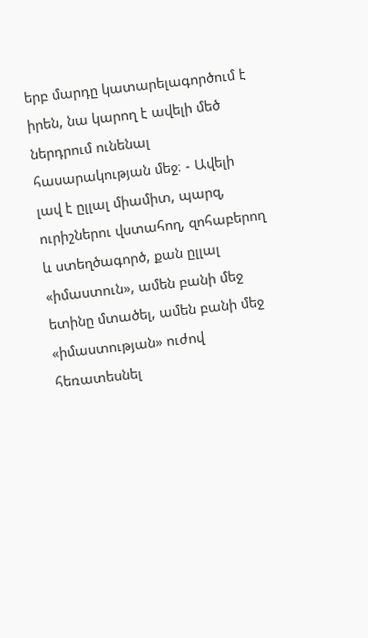երբ մարդը կատարելագործում է իրեն, նա կարող է ավելի մեծ ներդրում ունենալ հասարակության մեջ։ - Ավելի լավ է ըլլալ միամիտ, պարզ, ուրիշներու վստահող, զոհաբերող և ստեղծագործ, քան ըլլալ «իմաստուն», ամեն բանի մեջ ետինը մտածել, ամեն բանի մեջ «իմաստության» ուժով հեռատեսնել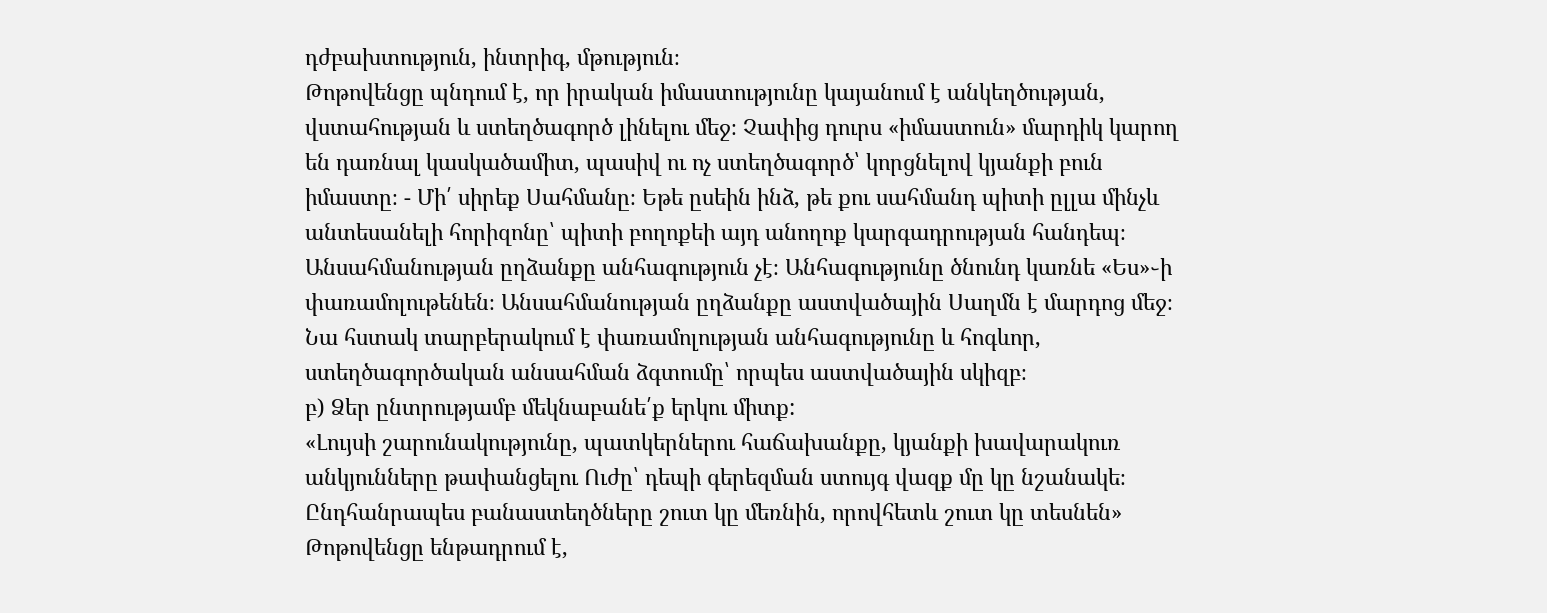դժբախտություն, ինտրիգ, մթություն։
Թոթովենցը պնդում է, որ իրական իմաստությունը կայանում է անկեղծության, վստահության և ստեղծագործ լինելու մեջ։ Չափից դուրս «իմաստուն» մարդիկ կարող են դառնալ կասկածամիտ, պասիվ ու ոչ ստեղծագործ՝ կորցնելով կյանքի բուն իմաստը։ - Մի՛ սիրեք Սահմանը։ Եթե ըսեին ինձ, թե քու սահմանդ պիտի ըլլա մինչև անտեսանելի հորիզոնը՝ պիտի բողոքեի այդ անողոք կարգադրության հանդեպ։ Անսահմանության ըղձանքը անհագություն չէ։ Անհագությունը ծնունդ կառնե «Ես»֊ի փառամոլութենեն։ Անսահմանության ըղձանքը աստվածային Սաղմն է մարդոց մեջ։
Նա հստակ տարբերակում է փառամոլության անհագությունը և հոգևոր, ստեղծագործական անսահման ձգտումը՝ որպես աստվածային սկիզբ։
բ) Ձեր ընտրությամբ մեկնաբանե՛ք երկու միտք:
«Լույսի շարունակությունը, պատկերներու հաճախանքը, կյանքի խավարակուռ անկյունները թափանցելու Ուժը՝ դեպի գերեզման ստույգ վազք մը կը նշանակե։ Ընդհանրապես բանաստեղծները շուտ կը մեռնին, որովհետև շուտ կը տեսնեն»
Թոթովենցը ենթադրում է,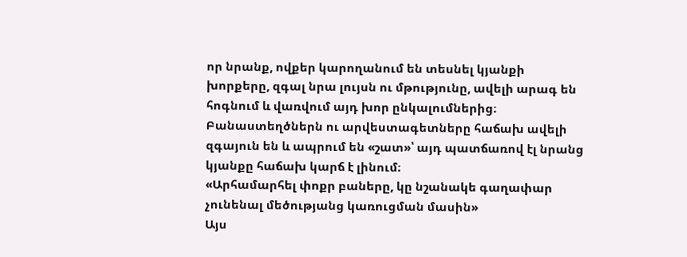որ նրանք, ովքեր կարողանում են տեսնել կյանքի խորքերը, զգալ նրա լույսն ու մթությունը, ավելի արագ են հոգնում և վառվում այդ խոր ընկալումներից։ Բանաստեղծներն ու արվեստագետները հաճախ ավելի զգայուն են և ապրում են «շատ»՝ այդ պատճառով էլ նրանց կյանքը հաճախ կարճ է լինում։
«Արհամարհել փոքր բաները, կը նշանակե գաղափար չունենալ մեծությանց կառուցման մասին»
Այս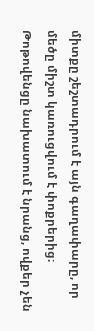միտքը շեշտադրում է այն գաղափարը, որ մեծը միշտ կառուցվում է փոքրերից։ Թոթովենցը նախատում է նրանց, ովքեր չեն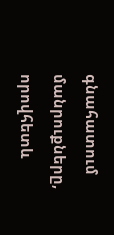գնահատում մանրուքները, որովհետև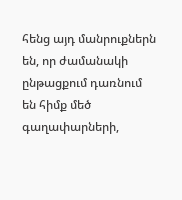հենց այդ մանրուքներն են, որ ժամանակի ընթացքում դառնում են հիմք մեծ գաղափարների,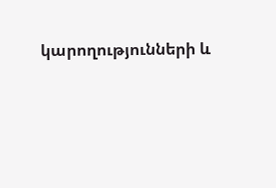կարողությունների և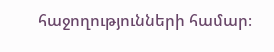հաջողությունների համար։